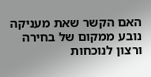האם הקשר שאת מעניקה נובע ממקום של בחירה ורצון לנוכחות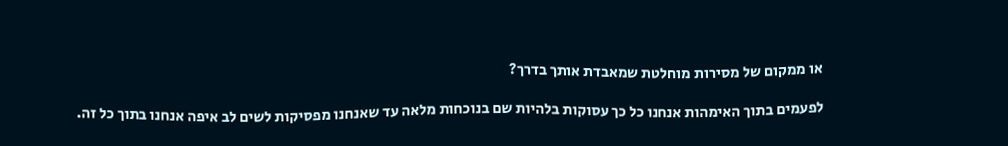או ממקום של מסירות מוחלטת שמאבדת אותך בדרך?

לפעמים בתוך האימהות אנחנו כל כך עסוקות בלהיות שם בנוכחות מלאה עד שאנחנו מפסיקות לשים לב איפה אנחנו בתוך כל זה.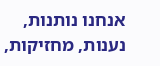אנחנו נותנות, נענות, מחזיקות,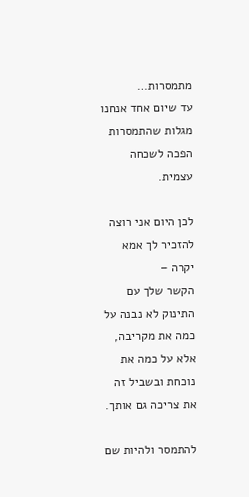מתמסרות…
עד שיום אחד אנחנו מגלות שהתמסרות הפכה לשכחה עצמית.

לכן היום אני רוצה להזכיר לך אמא יקרה –
הקשר שלך עם התינוק לא נבנה על כמה את מקריבה, אלא על כמה את נוכחת ובשביל זה את צריכה גם אותך.

להתמסר ולהיות שם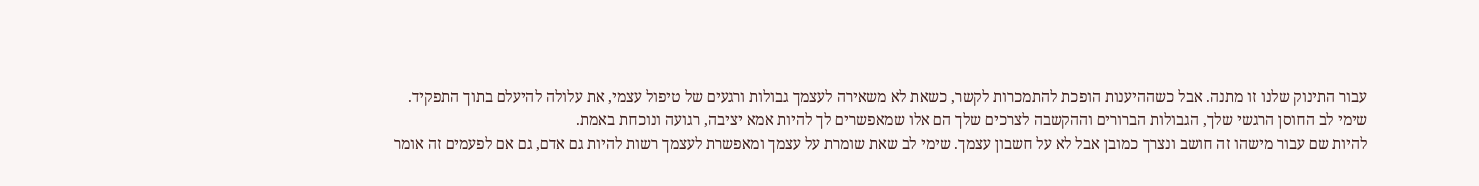עבור התינוק שלנו זו מתנה. אבל כשההיענות הופכת להתמכרות לקשר, כשאת לא משאירה לעצמך גבולות ורגעים של טיפול עצמי, את עלולה להיעלם בתוך התפקיד.
שימי לב החוסן הרגשי שלך, הגבולות הברורים וההקשבה לצרכים שלך הם אלו שמאפשרים לך להיות אמא יציבה, רגועה ונוכחת באמת.
להיות שם עבור מישהו זה חושב ונצרך כמובן אבל לא על חשבון עצמך. שימי לב שאת שומרת על עצמך ומאפשרת לעצמך רשות להיות גם אדם, גם אם לפעמים זה אומר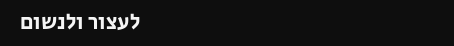לעצור ולנשום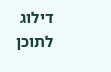דילוג לתוכן